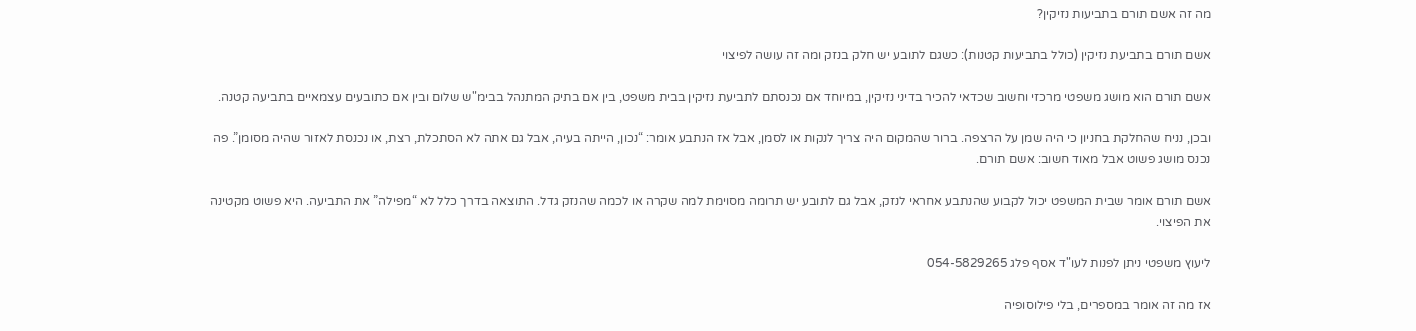מה זה אשם תורם בתביעות נזיקין?

אשם תורם בתביעת נזיקין (כולל בתביעות קטנות): כשגם לתובע יש חלק בנזק ומה זה עושה לפיצוי

אשם תורם הוא מושג משפטי מרכזי וחשוב שכדאי להכיר בדיני נזיקין, במיוחד אם נכנסתם לתביעת נזיקין בבית משפט, בין אם בתיק המתנהל בבימ"ש שלום ובין אם כתובעים עצמאיים בתביעה קטנה.

ובכן, נניח שהחלקת בחניון כי היה שמן על הרצפה. ברור שהמקום היה צריך לנקות או לסמן, אבל אז הנתבע אומר: “נכון, הייתה בעיה, אבל גם אתה לא הסתכלת, רצת, או נכנסת לאזור שהיה מסומן”. פה נכנס מושג פשוט אבל מאוד חשוב: אשם תורם.

אשם תורם אומר שבית המשפט יכול לקבוע שהנתבע אחראי לנזק, אבל גם לתובע יש תרומה מסוימת למה שקרה או לכמה שהנזק גדל. התוצאה בדרך כלל לא “מפילה” את התביעה. היא פשוט מקטינה את הפיצוי.

ליעוץ משפטי ניתן לפנות לעו"ד אסף פלג 054-5829265

אז מה זה אומר במספרים, בלי פילוסופיה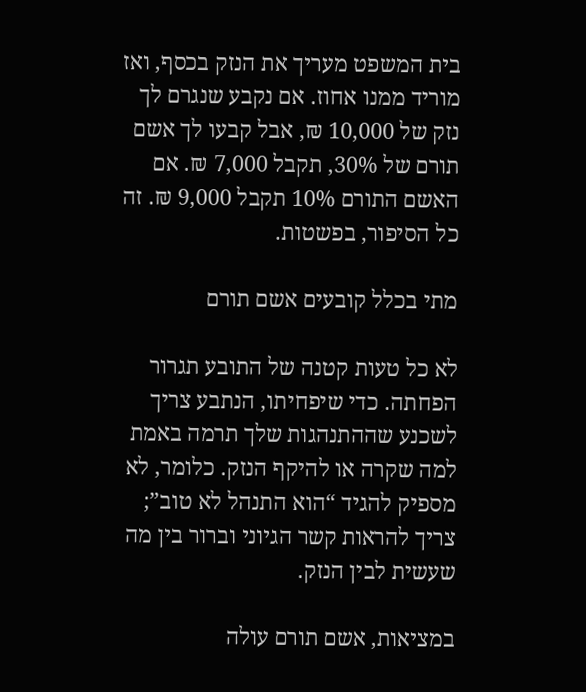בית המשפט מעריך את הנזק בכסף, ואז מוריד ממנו אחוז. אם נקבע שנגרם לך נזק של 10,000 ₪, אבל קבעו לך אשם תורם של 30%, תקבל 7,000 ₪. אם האשם התורם 10% תקבל 9,000 ₪. זה כל הסיפור, בפשטות.

מתי בכלל קובעים אשם תורם

לא כל טעות קטנה של התובע תגרור הפחתה. כדי שיפחיתו, הנתבע צריך לשכנע שההתנהגות שלך תרמה באמת למה שקרה או להיקף הנזק. כלומר, לא מספיק להגיד “הוא התנהל לא טוב”; צריך להראות קשר הגיוני וברור בין מה שעשית לבין הנזק.

במציאות, אשם תורם עולה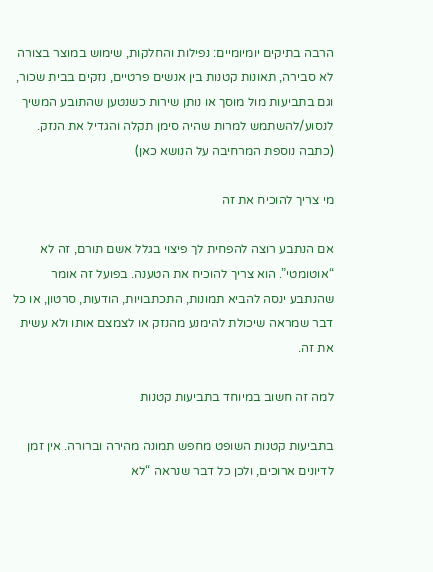הרבה בתיקים יומיומיים: נפילות והחלקות, שימוש במוצר בצורה לא סבירה, תאונות קטנות בין אנשים פרטיים, נזקים בבית שכור, וגם בתביעות מול מוסך או נותן שירות כשנטען שהתובע המשיך לנסוע/להשתמש למרות שהיה סימן תקלה והגדיל את הנזק.  (כתבה נוספת המרחיבה על הנושא כאן)

מי צריך להוכיח את זה

אם הנתבע רוצה להפחית לך פיצוי בגלל אשם תורם, זה לא “אוטומטי”. הוא צריך להוכיח את הטענה. בפועל זה אומר שהנתבע ינסה להביא תמונות, התכתבויות, הודעות, סרטון, או כל דבר שמראה שיכולת להימנע מהנזק או לצמצם אותו ולא עשית את זה.

למה זה חשוב במיוחד בתביעות קטנות

בתביעות קטנות השופט מחפש תמונה מהירה וברורה. אין זמן לדיונים ארוכים, ולכן כל דבר שנראה “לא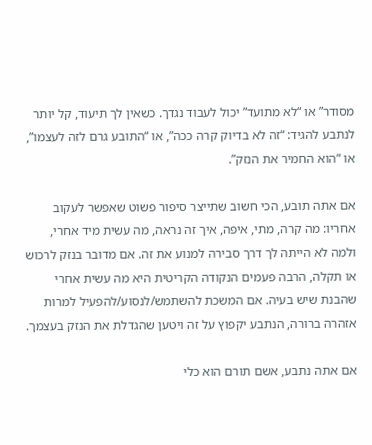מסודר” או “לא מתועד” יכול לעבוד נגדך. כשאין לך תיעוד, קל יותר לנתבע להגיד: “זה לא בדיוק קרה ככה”, או “התובע גרם לזה לעצמו”, או “הוא החמיר את הנזק”.

אם אתה תובע, הכי חשוב שתייצר סיפור פשוט שאפשר לעקוב אחריו: מה קרה, מתי, איפה, איך זה נראה, מה עשית מיד אחרי, ולמה לא הייתה לך דרך סבירה למנוע את זה. אם מדובר בנזק לרכוש או תקלה, הרבה פעמים הנקודה הקריטית היא מה עשית אחרי שהבנת שיש בעיה. אם המשכת להשתמש/לנסוע/להפעיל למרות אזהרה ברורה, הנתבע יקפוץ על זה ויטען שהגדלת את הנזק בעצמך.

אם אתה נתבע, אשם תורם הוא כלי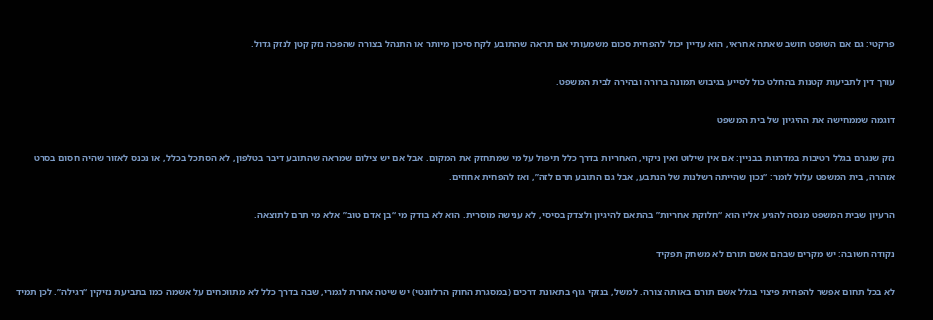פרקטי: גם אם השופט חושב שאתה אחראי, הוא עדיין יכול להפחית סכום משמעותי אם תראה שהתובע לקח סיכון מיותר או התנהל בצורה שהפכה נזק קטן לנזק גדול.

עורך דין לתביעות קטנות בהחלט כול לסייע בגיבוש תמונה ברורה ובהירה לבית המשפט.

דוגמה שממחישה את ההיגיון של בית המשפט

נזק שנגרם בגלל רטיבות במדרגות בבניין: אם אין שילוט ואין ניקוי, האחריות בדרך כלל תיפול על מי שמתחזק את המקום. אבל אם יש צילום שמראה שהתובע דיבר בטלפון, לא הסתכל בכלל, או נכנס לאזור שהיה חסום בסרט אזהרה, בית המשפט עלול לומר: “נכון שהייתה רשלנות של הנתבע, אבל גם התובע תרם לזה”, ואז להפחית אחוזים.

הרעיון שבית המשפט מנסה להגיע אליו הוא “חלוקת אחריות” בהתאם להיגיון ולצדק בסיסי, לא ענישה מוסרית. הוא לא בודק מי “בן אדם טוב” אלא מי תרם לתוצאה.

נקודה חשובה: יש מקרים שבהם אשם תורם לא משחק תפקיד

לא בכל תחום אפשר להפחית פיצוי בגלל אשם תורם באותה צורה. למשל, בנזקי גוף בתאונת דרכים (במסגרת החוק הרלוונטי) יש שיטה אחרת לגמרי, שבה בדרך כלל לא מתווכחים על אשמה כמו בתביעת נזיקין “רגילה”. לכן תמיד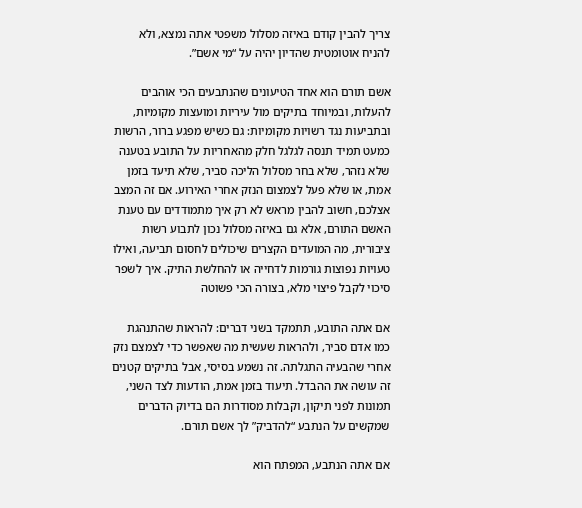צריך להבין קודם באיזה מסלול משפטי אתה נמצא, ולא להניח אוטומטית שהדיון יהיה על “מי אשם”.

אשם תורם הוא אחד הטיעונים שהנתבעים הכי אוהבים להעלות, ובמיוחד בתיקים מול עיריות ומועצות מקומיות, ובתביעות נגד רשויות מקומיות: גם כשיש מפגע ברור, הרשות כמעט תמיד תנסה לגלגל חלק מהאחריות על התובע בטענה שלא נזהר, שלא בחר מסלול הליכה סביר, שלא תיעד בזמן אמת, או שלא פעל לצמצום הנזק אחרי האירוע. אם זה המצב אצלכם, חשוב להבין מראש לא רק איך מתמודדים עם טענת האשם התורם, אלא גם באיזה מסלול נכון לתבוע רשות ציבורית, מה המועדים הקצרים שיכולים לחסום תביעה, ואילו טעויות נפוצות גורמות לדחייה או להחלשת התיק. איך לשפר סיכוי לקבל פיצוי מלא, בצורה הכי פשוטה

אם אתה התובע, תתמקד בשני דברים: להראות שהתנהגת כמו אדם סביר, ולהראות שעשית מה שאפשר כדי לצמצם נזק אחרי שהבעיה התגלתה. זה נשמע בסיסי, אבל בתיקים קטנים זה עושה את ההבדל. תיעוד בזמן אמת, הודעות לצד השני, תמונות לפני תיקון, וקבלות מסודרות הם בדיוק הדברים שמקשים על הנתבע “להדביק” לך אשם תורם.

אם אתה הנתבע, המפתח הוא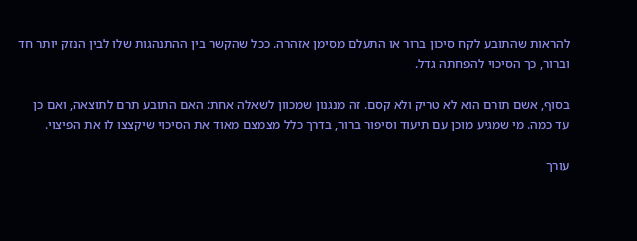להראות שהתובע לקח סיכון ברור או התעלם מסימן אזהרה. ככל שהקשר בין ההתנהגות שלו לבין הנזק יותר חד וברור, כך הסיכוי להפחתה גדל.

בסוף, אשם תורם הוא לא טריק ולא קסם. זה מנגנון שמכוון לשאלה אחת: האם התובע תרם לתוצאה, ואם כן עד כמה. מי שמגיע מוכן עם תיעוד וסיפור ברור, בדרך כלל מצמצם מאוד את הסיכוי שיקצצו לו את הפיצוי.

עורך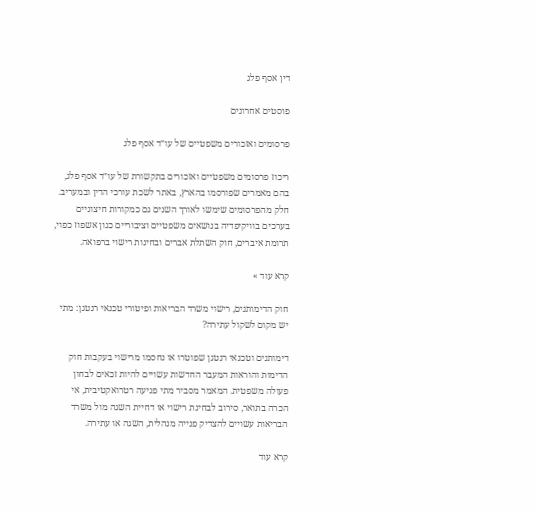דין אסף פלג

פוסטים אחרונים

פרסומים ואזכורים משפטיים של עו״ד אסף פלג

ריכוז פרסומים משפטיים ואזכורים בתקשורת של עו״ד אסף פלג, בהם מאמרים שפורסמו בהארץ, באתר לשכת עורכי הדין ובמעריב. חלק מהפרסומים שימשו לאורך השנים גם כמקורות חיצוניים בערכים בוויקיפדיה בנושאים משפטיים וציבוריים כגון אשפוז כפוי, תרומת איברים, חוק השתלת אברים ובחינות רישוי ברפואה.

קרא עוד »

חוק הדימותנים, רישוי משרד הבריאות ופיטורי טכנאי רנטגן: מתי יש מקום לשקול עתירה?

דימותנים וטכנאי רנטגן שפוטרו או נחסמו מרישוי בעקבות חוק הדימות והוראות המעבר החדשות עשויים להיות זכאים לבחון פעולה משפטית. המאמר מסביר מתי פגיעה רטרואקטיבית, אי הכרה בתואר, סירוב לבחינת רישוי או דחיית השגה מול משרד הבריאות עשויים להצדיק פנייה מנהלית, השגה או עתירה.

קרא עוד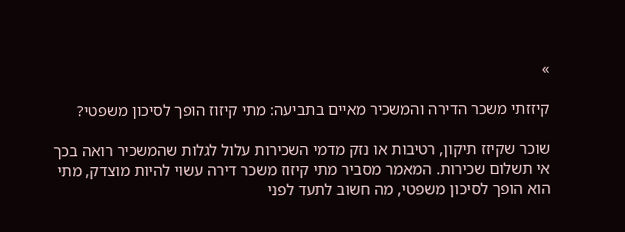»

קיזזתי משכר הדירה והמשכיר מאיים בתביעה: מתי קיזוז הופך לסיכון משפטי?

שוכר שקיזז תיקון, רטיבות או נזק מדמי השכירות עלול לגלות שהמשכיר רואה בכך אי תשלום שכירות. המאמר מסביר מתי קיזוז משכר דירה עשוי להיות מוצדק, מתי הוא הופך לסיכון משפטי, מה חשוב לתעד לפני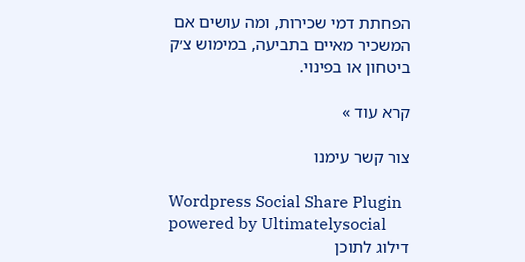הפחתת דמי שכירות, ומה עושים אם המשכיר מאיים בתביעה, במימוש צ׳ק ביטחון או בפינוי.

קרא עוד »

צור קשר עימנו

Wordpress Social Share Plugin powered by Ultimatelysocial
דילוג לתוכן